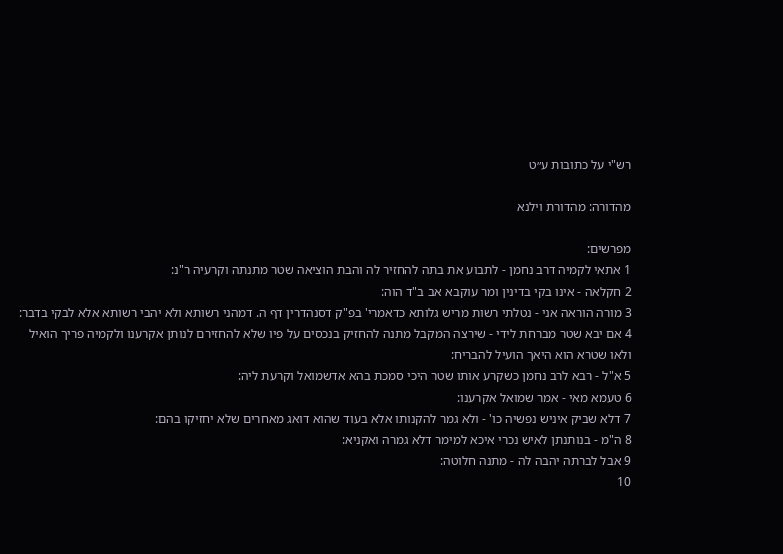רש"י על כתובות ע״ט

מהדורה: מהדורת וילנא

מפרשים:
1 אתאי לקמיה דרב נחמן - לתבוע את בתה להחזיר לה והבת הוציאה שטר מתנתה וקרעיה ר"נ:
2 חקלאה - אינו בקי בדינין ומר עוקבא אב ב"ד הוה:
3 מורה הוראה אני - נטלתי רשות מריש גלותא כדאמרי' בפ"ק דסנהדרין דף ה. דמהני רשותא ולא יהבי רשותא אלא לבקי בדבר:
4 אם יבא שטר מברחת לידי - שירצה המקבל מתנה להחזיק בנכסים על פיו שלא להחזירם לנותן אקרענו ולקמיה פריך הואיל ולאו שטרא הוא היאך הועיל להבריח:
5 א"ל - רבא לרב נחמן כשקרע אותו שטר היכי סמכת בהא אדשמואל וקרעת ליה:
6 טעמא מאי - אמר שמואל אקרענו:
7 דלא שביק איניש נפשיה כו' - ולא גמר להקנותו אלא בעוד שהוא דואג מאחרים שלא יחזיקו בהם:
8 ה"מ - בנותנתן לאיש נכרי איכא למימר דלא גמרה ואקניא:
9 אבל לברתה יהבה לה - מתנה חלוטה:
10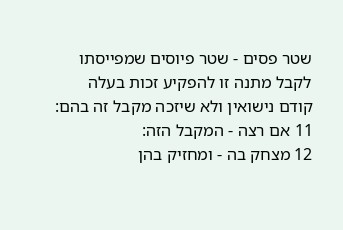שטר פסים - שטר פיוסים שמפייסתו לקבל מתנה זו להפקיע זכות בעלה קודם נישואין ולא שיזכה מקבל זה בהם:
11 אם רצה - המקבל הזה:
12 מצחק בה - ומחזיק בהן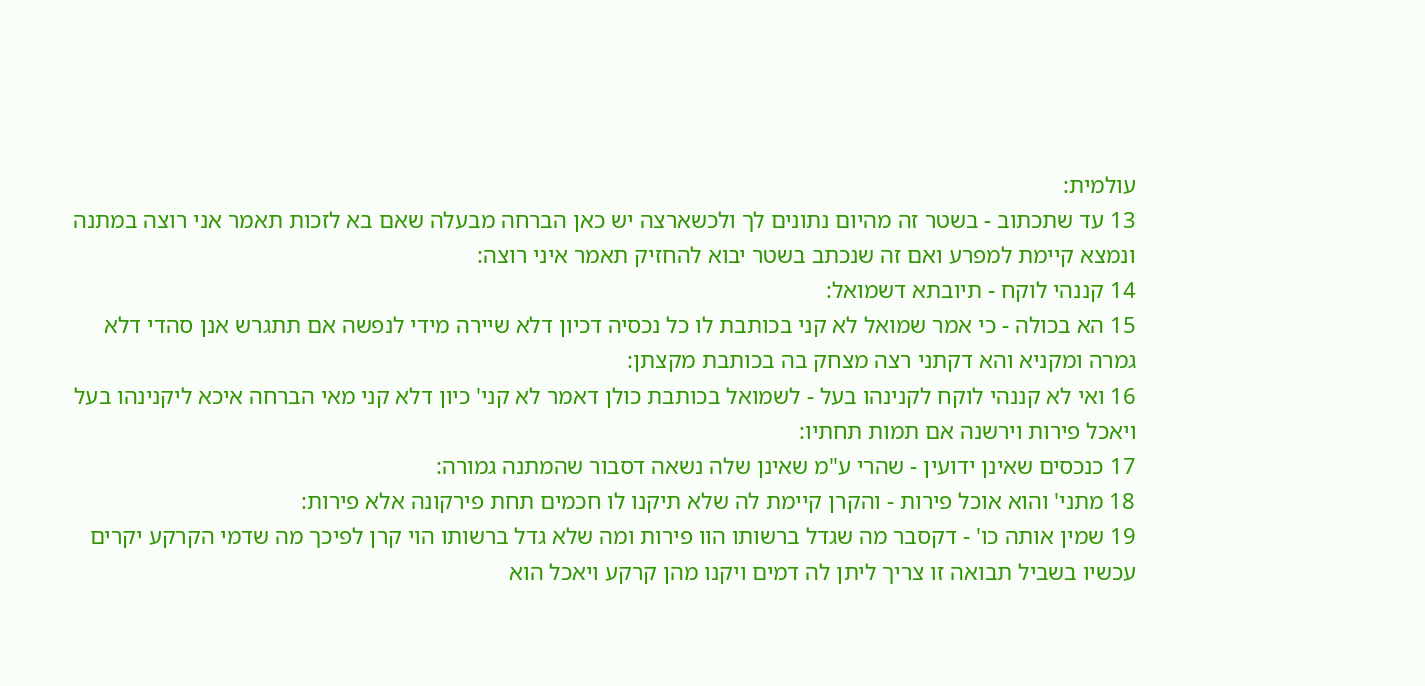עולמית:
13 עד שתכתוב - בשטר זה מהיום נתונים לך ולכשארצה יש כאן הברחה מבעלה שאם בא לזכות תאמר אני רוצה במתנה ונמצא קיימת למפרע ואם זה שנכתב בשטר יבוא להחזיק תאמר איני רוצה:
14 קננהי לוקח - תיובתא דשמואל:
15 הא בכולה - כי אמר שמואל לא קני בכותבת לו כל נכסיה דכיון דלא שיירה מידי לנפשה אם תתגרש אנן סהדי דלא גמרה ומקניא והא דקתני רצה מצחק בה בכותבת מקצתן:
16 ואי לא קננהי לוקח לקנינהו בעל - לשמואל בכותבת כולן דאמר לא קני' כיון דלא קני מאי הברחה איכא ליקנינהו בעל ויאכל פירות וירשנה אם תמות תחתיו:
17 כנכסים שאינן ידועין - שהרי ע"מ שאינן שלה נשאה דסבור שהמתנה גמורה:
18 מתני' והוא אוכל פירות - והקרן קיימת לה שלא תיקנו לו חכמים תחת פירקונה אלא פירות:
19 שמין אותה כו' - דקסבר מה שגדל ברשותו הוו פירות ומה שלא גדל ברשותו הוי קרן לפיכך מה שדמי הקרקע יקרים עכשיו בשביל תבואה זו צריך ליתן לה דמים ויקנו מהן קרקע ויאכל הוא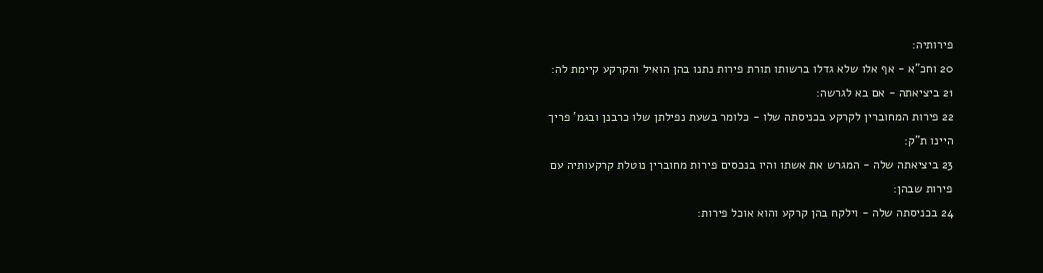פירותיה:
20 וחכ"א - אף אלו שלא גדלו ברשותו תורת פירות נתנו בהן הואיל והקרקע קיימת לה:
21 ביציאתה - אם בא לגרשה:
22 פירות המחוברין לקרקע בכניסתה שלו - כלומר בשעת נפילתן שלו כרבנן ובגמ' פריך היינו ת"ק:
23 ביציאתה שלה - המגרש את אשתו והיו בנכסים פירות מחוברין נוטלת קרקעותיה עם פירות שבהן:
24 בכניסתה שלה - וילקח בהן קרקע והוא אוכל פירות: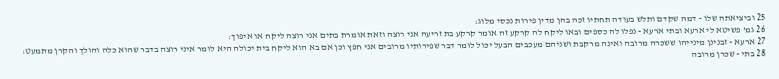25 וביציאתה שלו - דמה שקדם ותלש בעודה תחתיו זכה בהן מדין פירות נכסי מלוג:
26 גמ' פשיטא לי ארעא ובתי ארעא - נפלו לה כספים ובאו ליקח לה קרקע זה אומר קרקע בת זריעה אני רוצה וזאת אומרת בתים אני רוצה ליקח או איפוך:
27 ארעא - זבנינן מינייהו ששכרה מרובה ואינה מרקבת ושניהם מעכבים הבעל יכול לומר דבר שפירותיו מרובים אני חפץ וכן אם בא הוא ליקח בית יכולה היא לומר איני רוצה בדבר שהוא כלה והולך והקרן מתמעט:
28 בתי - שכרן מרובה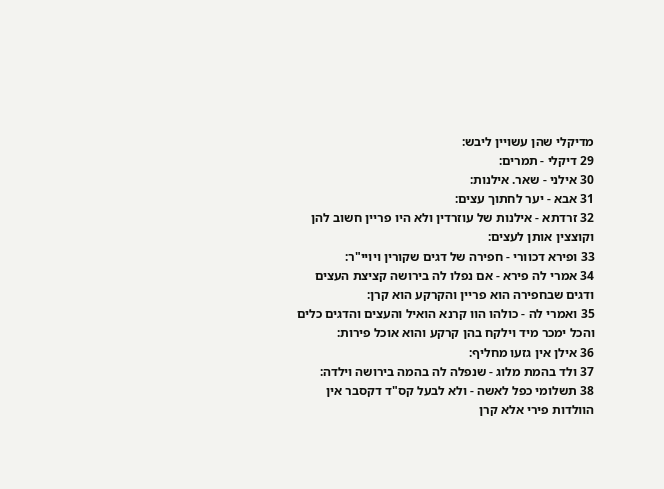מדיקלי שהן עשויין ליבש:
29 דיקלי - תמרים:
30 אילני - שאר. אילנות:
31 אבא - יער לחתוך עצים:
32 זרדתא - אילנות של עוזרדין ולא היו פריין חשוב להן וקוצצין אותן לעצים:
33 ופירא דכוורי - חפירה של דגים שקורין ויויי"ר:
34 אמרי לה פירא - אם נפלו לה בירושה קציצת העצים ודגים שבחפירה הוא פריין והקרקע הוא קרן:
35 ואמרי לה - כולהו הוו קרנא הואיל והעצים והדגים כלים והכל ימכר מיד וילקח בהן קרקע והוא אוכל פירות:
36 אילן אין גזעו מחליף:
37 ולד בהמת מלוג - שנפלה לה בהמה בירושה וילדה:
38 תשלומי כפל לאשה - ולא לבעל קס"ד דקסבר אין הוולדות פירי אלא קרן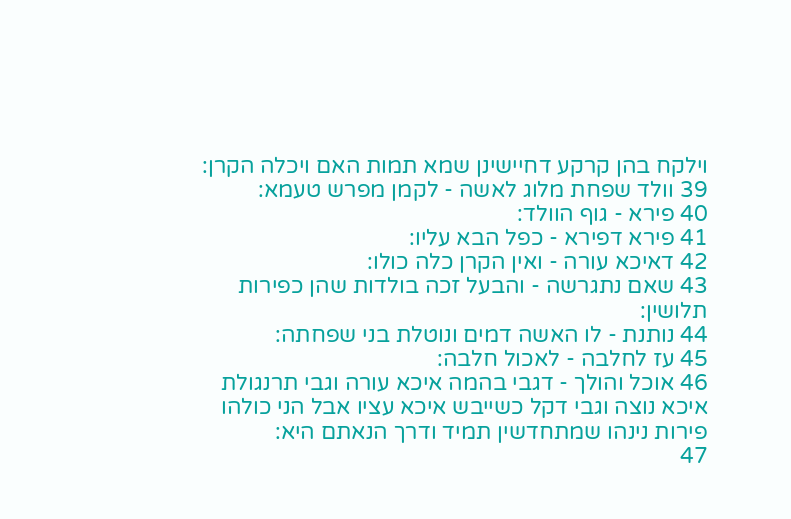וילקח בהן קרקע דחיישינן שמא תמות האם ויכלה הקרן:
39 וולד שפחת מלוג לאשה - לקמן מפרש טעמא:
40 פירא - גוף הוולד:
41 פירא דפירא - כפל הבא עליו:
42 דאיכא עורה - ואין הקרן כלה כולו:
43 שאם נתגרשה - והבעל זכה בולדות שהן כפירות תלושין:
44 נותנת - לו האשה דמים ונוטלת בני שפחתה:
45 עז לחלבה - לאכול חלבה:
46 אוכל והולך - דגבי בהמה איכא עורה וגבי תרנגולת איכא נוצה וגבי דקל כשייבש איכא עציו אבל הני כולהו פירות נינהו שמתחדשין תמיד ודרך הנאתם היא:
47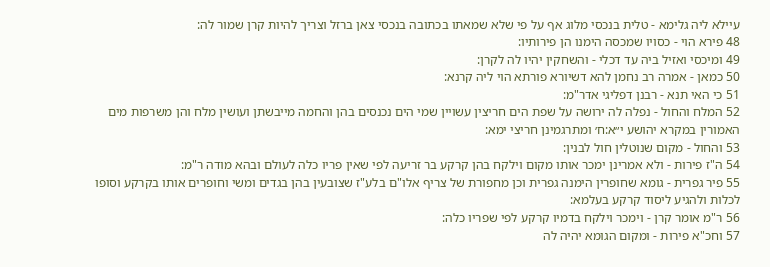עיילא ליה גלימא - טלית בנכסי מלוג אף על פי שלא שמאתו בכתובה בנכסי צאן ברזל וצריך להיות קרן שמור לה:
48 פירא הוי - כסויו שמכסה הימנו הן פירותיו:
49 ומיכסי ואזיל ביה עד דכלי - והשחקין יהיו לה לקרן:
50 כמאן - אמרה רב נחמן להא דשיורא פורתא הוי ליה קרנא:
51 כי האי תנא - רבנן דפליגי אדר"מ:
52 המלח והחול - נפלה לה ירושה על שפת הים חריצין עשויין שמי הים נכנסים בהן והחמה מייבשתן ועושין מלח והן משרפות מים האמורין במקרא יהושע י״א:ח׳ ומתרגמינן חריצי ימא:
53 והחול - מקום שנוטלין חול לבנין:
54 ה"ז פירות - ולא אמרינן ימכר אותו מקום וילקח בהן קרקע בר זריעה לפי שאין פריו כלה לעולם ובהא מודה ר"מ:
55 פיר גפרית - גומא שחופרין הימנה גפרית וכן מחפורת של צריף אלו"ם בלע"ז שצובעין בהן בגדים ומשי וחופרים אותו בקרקע וסופו לכלות ולהגיע ליסוד קרקע בעלמא:
56 ר"מ אומר קרן - וימכר וילקח בדמיו קרקע לפי שפריו כלה:
57 וחכ"א פירות - ומקום הגומא יהיה לה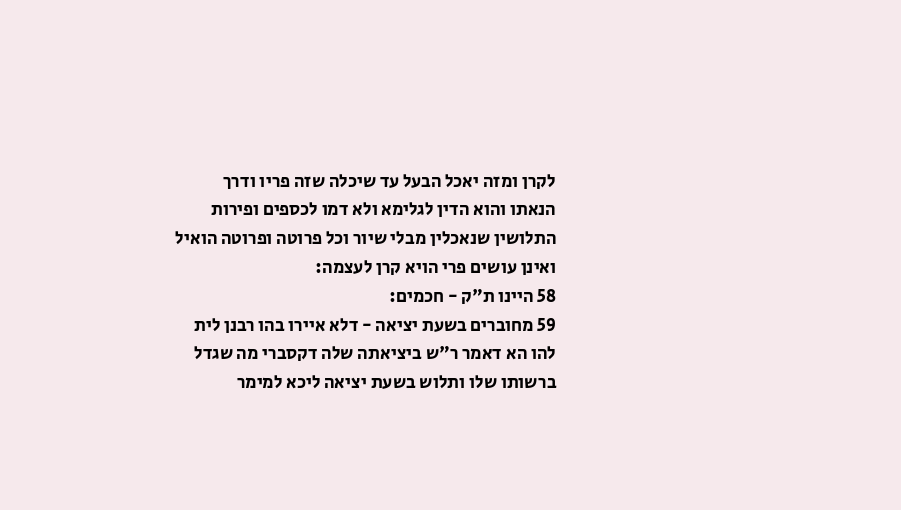לקרן ומזה יאכל הבעל עד שיכלה שזה פריו ודרך הנאתו והוא הדין לגלימא ולא דמו לכספים ופירות התלושין שנאכלין מבלי שיור וכל פרוטה ופרוטה הואיל ואינן עושים פרי הויא קרן לעצמה:
58 היינו ת"ק - חכמים:
59 מחוברים בשעת יציאה - דלא איירו בהו רבנן לית להו הא דאמר ר"ש ביציאתה שלה דקסברי מה שגדל ברשותו שלו ותלוש בשעת יציאה ליכא למימר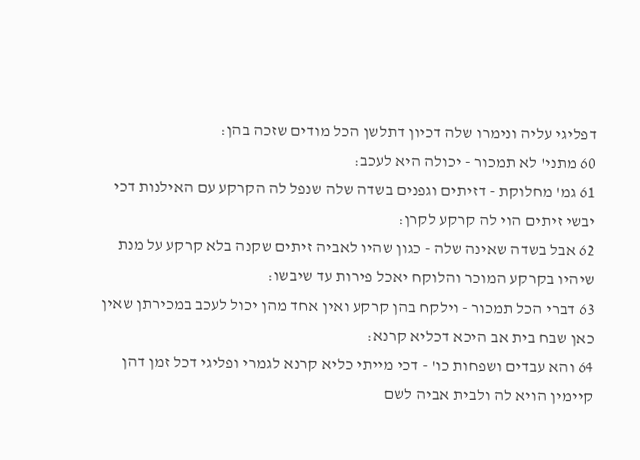דפליגי עליה ונימרו שלה דכיון דתלשן הכל מודים שזכה בהן:
60 מתני' לא תמכור - יכולה היא לעכב:
61 גמ' מחלוקת - דזיתים וגפנים בשדה שלה שנפל לה הקרקע עם האילנות דכי יבשי זיתים הוי לה קרקע לקרן:
62 אבל בשדה שאינה שלה - כגון שהיו לאביה זיתים שקנה בלא קרקע על מנת שיהיו בקרקע המוכר והלוקח יאכל פירות עד שיבשו:
63 דברי הכל תמכור - וילקח בהן קרקע ואין אחד מהן יכול לעכב במכירתן שאין כאן שבח בית אב היכא דכליא קרנא:
64 והא עבדים ושפחות כו' - דכי מייתי כליא קרנא לגמרי ופליגי דכל זמן דהן קיימין הויא לה ולבית אביה לשם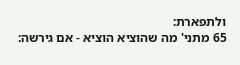ולתפארת:
65 מתני' מה שהוציא הוציא - אם גירשה: